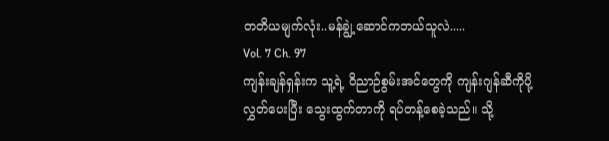တတိယမျက်လုံး..မန်ချွဲ့ဆောင်ကဘယ်သူလဲ.....
Vol. 7 Ch. 97
ကျန်းချန်ရှန်းက သူ့ရဲ့ ဝိညာဉ်စွမ်းအင်တွေကို ကျန်းဂျန်ဆီကိုပို့လွှတ်ပေးပြီး သွေးထွက်တာကို ရပ်တန့်စေခဲ့သည်။ သို့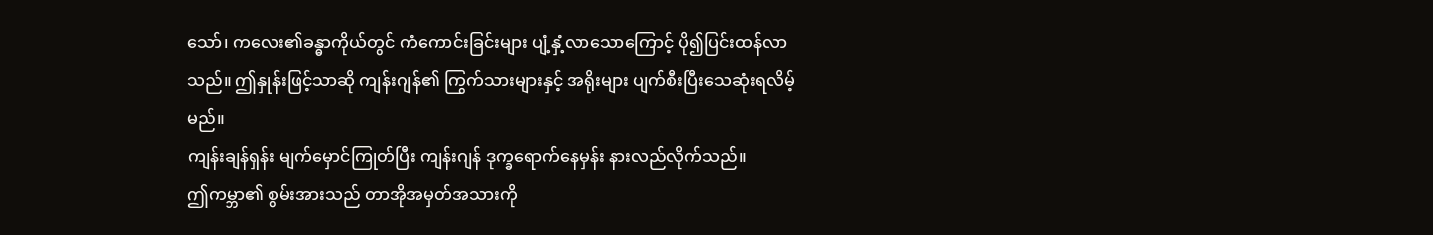သော်၊ ကလေး၏ခန္ဓာကိုယ်တွင် ကံကောင်းခြင်းများ ပျံ့နှံ့လာသောကြောင့် ပို၍ပြင်းထန်လာသည်။ ဤနှုန်းဖြင့်သာဆို ကျန်းဂျန်၏ ကြွက်သားများနှင့် အရိုးများ ပျက်စီးပြီးသေဆုံးရလိမ့်မည်။
ကျန်းချန်ရှန်း မျက်မှောင်ကြုတ်ပြီး ကျန်းဂျန် ဒုက္ခရောက်နေမှန်း နားလည်လိုက်သည်။
ဤကမ္ဘာ၏ စွမ်းအားသည် တာအိုအမှတ်အသားကို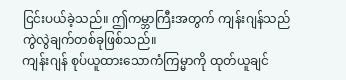ငြင်းပယ်ခဲ့သည်။ ဤကမ္ဘာကြီးအတွက် ကျန်းဂျန်သည် ကွဲလွဲချက်တစ်ခုဖြစ်သည်။
ကျန်းဂျန် စုပ်ယူထားသောကံကြမ္မာကို ထုတ်ယူချင်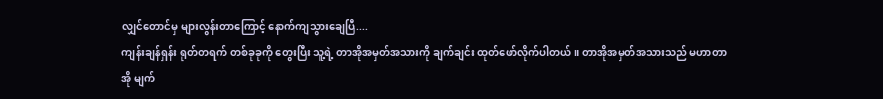လျှင်တောင်မှ များလွန်းတာကြောင့် နောက်ကျသွားချေပြီ....
ကျန်းချန်ရှန်း ရုတ်တရက် တစ်ခုခုကို တွေးပြီး သူ့ရဲ့ တာအိုအမှတ်အသားကို ချက်ချင်း ထုတ်ဖော်လိုက်ပါတယ်။ တာအိုအမှတ်အသားသည် မဟာတာအို မျက်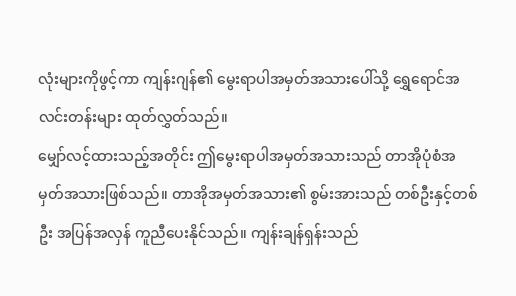လုံးများကိုဖွင့်ကာ ကျန်းဂျန်၏ မွေးရာပါအမှတ်အသားပေါ်သို့ ရွှေရောင်အလင်းတန်းများ ထုတ်လွှတ်သည်။
မျှော်လင့်ထားသည့်အတိုင်း ဤမွေးရာပါအမှတ်အသားသည် တာအိုပုံစံအမှတ်အသားဖြစ်သည်။ တာအိုအမှတ်အသား၏ စွမ်းအားသည် တစ်ဦးနှင့်တစ်ဦး အပြန်အလှန် ကူညီပေးနိုင်သည်။ ကျန်းချန်ရှန်းသည်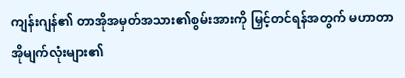ကျန်းဂျန်၏ တာအိုအမှတ်အသား၏စွမ်းအားကို မြှင့်တင်ရန်အတွက် မဟာတာအိုမျက်လုံးများ၏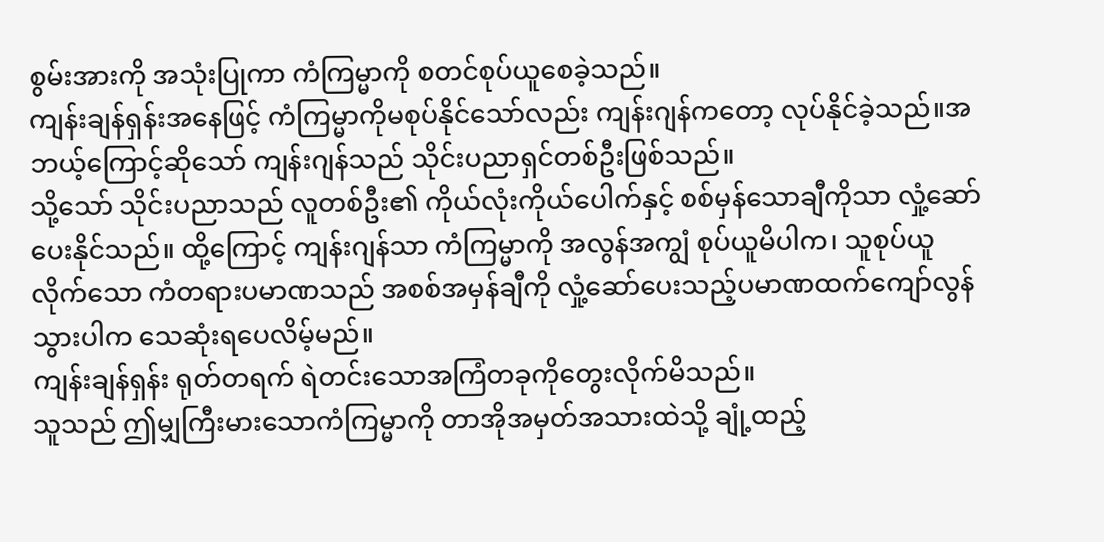စွမ်းအားကို အသုံးပြုကာ ကံကြမ္မာကို စတင်စုပ်ယူစေခဲ့သည်။
ကျန်းချန်ရှန်းအနေဖြင့် ကံကြမ္မာကိုမစုပ်နိုင်သော်လည်း ကျန်းဂျန်ကတော့ လုပ်နိုင်ခဲ့သည်။အဘယ့်ကြောင့်ဆိုသော် ကျန်းဂျန်သည် သိုင်းပညာရှင်တစ်ဦးဖြစ်သည်။
သို့သော် သိုင်းပညာသည် လူတစ်ဦး၏ ကိုယ်လုံးကိုယ်ပေါက်နှင့် စစ်မှန်သောချီကိုသာ လှုံ့ဆော်ပေးနိုင်သည်။ ထို့ကြောင့် ကျန်းဂျန်သာ ကံကြမ္မာကို အလွန်အကျွံ စုပ်ယူမိပါက၊ သူစုပ်ယူလိုက်သော ကံတရားပမာဏသည် အစစ်အမှန်ချီကို လှုံ့ဆော်ပေးသည့်ပမာဏထက်ကျော်လွန်သွားပါက သေဆုံးရပေလိမ့်မည်။
ကျန်းချန်ရှန်း ရုတ်တရက် ရဲတင်းသောအကြံတခုကိုတွေးလိုက်မိသည်။
သူသည် ဤမျှကြီးမားသောကံကြမ္မာကို တာအိုအမှတ်အသားထဲသို့ ချုံ့ထည့်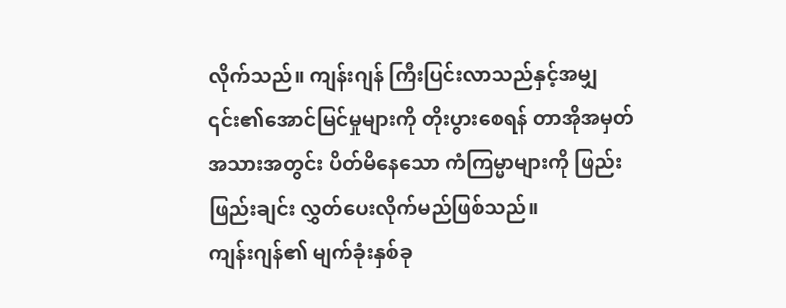လိုက်သည်။ ကျန်းဂျန် ကြီးပြင်းလာသည်နှင့်အမျှ ၎င်း၏အောင်မြင်မှုများကို တိုးပွားစေရန် တာအိုအမှတ်အသားအတွင်း ပိတ်မိနေသော ကံကြမ္မာများကို ဖြည်းဖြည်းချင်း လွှတ်ပေးလိုက်မည်ဖြစ်သည်။
ကျန်းဂျန်၏ မျက်ခုံးနှစ်ခု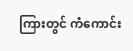ကြားတွင် ကံကောင်း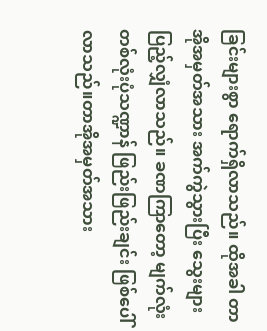ခြင်းများစွာ ရောက်ရှိလာသည်။ ထိုအခါ တာအိုအမှတ်အသား အက်ကွဲသွားပြီး သွေးများ ပြည့်လျှံလာသည်။ ခဏကြာတော့ မျက်လုံးတစ်လုံးပုံသဏ္ဍာန် ဖြည်းဖြည်းချင်း ဖြစ်ပေါ်လာသည်။တာအိုအမှတ်အသား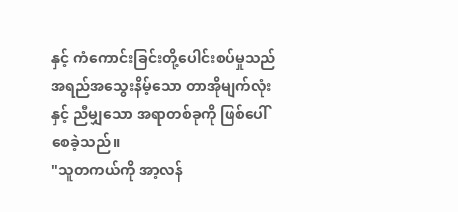နှင့် ကံကောင်းခြင်းတို့ပေါင်းစပ်မှုသည် အရည်အသွေးနိမ့်သော တာအိုမျက်လုံးနှင့် ညီမျှသော အရာတစ်ခုကို ဖြစ်ပေါ်စေခဲ့သည်။
"သူတကယ်ကို အာ့လန်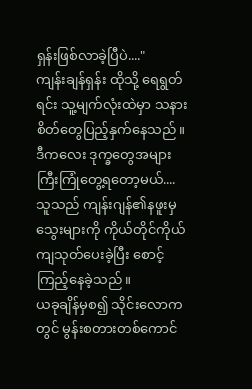ရှန်းဖြစ်လာခဲ့ပြီပဲ...."
ကျန်းချန်ရှန်း ထိုသို့ ရေရွတ်ရင်း သူ့မျက်လုံးထဲမှာ သနားစိတ်တွေပြည့်နှက်နေသည်။
ဒီကလေး ဒုက္ခတွေအများကြီးကြုံတွေ့ရတော့မယ်....
သူသည် ကျန်းဂျန်၏နဖူးမှသွေးများကို ကိုယ်တိုင်ကိုယ်ကျသုတ်ပေးခဲ့ပြီး စောင့်ကြည့်နေခဲ့သည်။
ယခုချိန်မှစ၍ သိုင်းလောကတွင် မွန်းစတားတစ်ကောင်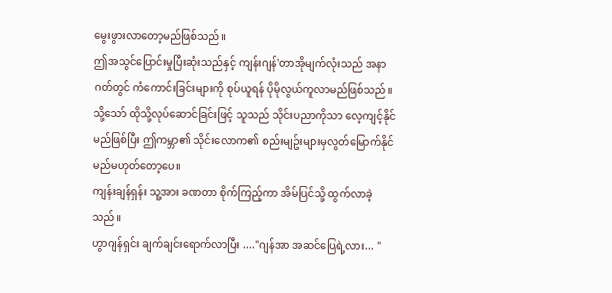မွေးဖွားလာတော့မည်ဖြစ်သည်။
ဤအသွင်ပြောင်းမှုပြီးဆုံးသည်နှင့် ကျန်းဂျန်'တာအိုမျက်လုံးသည် အနာဂတ်တွင် ကံကောင်းခြင်းများကို စုပ်ယူရန် ပိုမိုလွယ်ကူလာမည်ဖြစ်သည်။ သို့သော် ထိုသို့လုပ်ဆောင်ခြင်းဖြင့် သူသည် သိုင်းပညာကိုသာ လေ့ကျင့်နိုင်မည်ဖြစ်ပြီး ဤကမ္ဘာ၏ သိုင်းလောက၏ စည်းမျဥ်းများမှလွတ်မြောက်နိုင်မည်မဟုတ်တော့ပေ။
ကျန်းချန်ရှန်း သူ့အား ခဏတာ စိုက်ကြည့်ကာ အိမ်ပြင်သို့ ထွက်လာခဲ့သည်။
ဟွာဂျန်ရှင်း ချက်ချင်းရောက်လာပြီး ...."ဂျန်အာ အဆင်ပြေရဲ့လား... "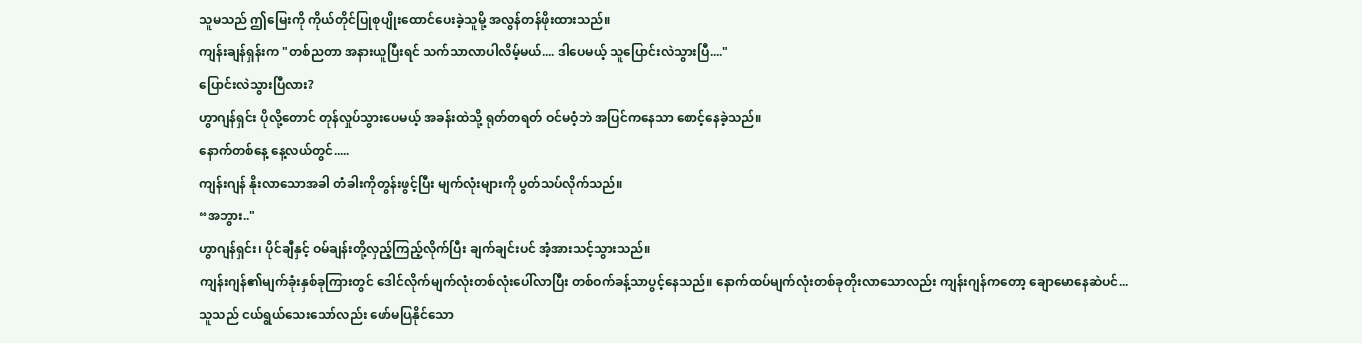သူမသည် ဤမြေးကို ကိုယ်တိုင်ပြုစုပျိုးထောင်ပေးခဲ့သူမို့ အလွန်တန်ဖိုးထားသည်။
ကျန်းချန်ရှန်းက "တစ်ညတာ အနားယူပြီးရင် သက်သာလာပါလိမ့်မယ်.... ဒါပေမယ့် သူပြောင်းလဲသွားပြီ...."
ပြောင်းလဲသွားပြီလား?
ဟွာဂျန်ရှင်း ပိုလို့တောင် တုန်လှုပ်သွားပေမယ့် အခန်းထဲသို့ ရုတ်တရတ် ဝင်မဝံ့ဘဲ အပြင်ကနေသာ စောင့်နေခဲ့သည်။
နောက်တစ်နေ့ နေ့လယ်တွင်.....
ကျန်းဂျန် နိုးလာသောအခါ တံခါးကိုတွန်းဖွင့်ပြီး မျက်လုံးများကို ပွတ်သပ်လိုက်သည်။
“အဘွား.."
ဟွာဂျန်ရှင်း၊ ပိုင်ချီနှင့် ဝမ်ချန်းတို့လှည့်ကြည့်လိုက်ပြီး ချက်ချင်းပင် အံ့အားသင့်သွားသည်။
ကျန်းဂျန်၏မျက်ခုံးနှစ်ခုကြားတွင် ဒေါင်လိုက်မျက်လုံးတစ်လုံးပေါ်လာပြီး တစ်ဝက်ခန့်သာပွင့်နေသည်။ နောက်ထပ်မျက်လုံးတစ်ခုတိုးလာသောလည်း ကျန်းဂျန်ကတော့ ချောမောနေဆဲပင်... သူသည် ငယ်ရွယ်သေးသော်လည်း ဖော်မပြနိုင်သော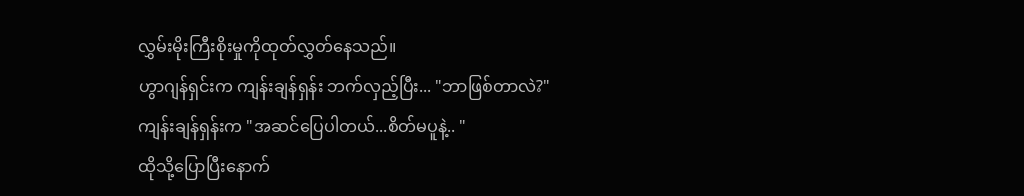လွှမ်းမိုးကြီးစိုးမှုကိုထုတ်လွှတ်နေသည်။
ဟွာဂျန်ရှင်းက ကျန်းချန်ရှန်း ဘက်လှည့်ပြီး... "ဘာဖြစ်တာလဲ?"
ကျန်းချန်ရှန်းက "အဆင်ပြေပါတယ်...စိတ်မပူနဲ့.. "
ထိုသို့ပြောပြီးနောက်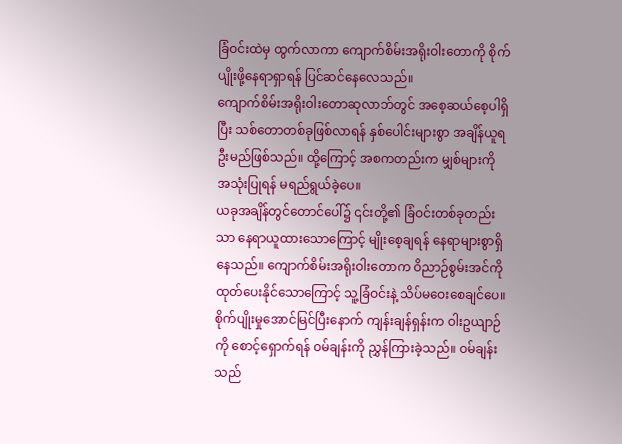ခြံဝင်းထဲမှ ထွက်လာကာ ကျောက်စိမ်းအရိုးဝါးတောကို စိုက်ပျိုးဖို့နေရာရှာရန် ပြင်ဆင်နေလေသည်။
ကျောက်စိမ်းအရိုးဝါးတောဆုလာဘ်တွင် အစေ့ဆယ်စေ့ပါရှိပြီး သစ်တောတစ်ခုဖြစ်လာရန် နှစ်ပေါင်းများစွာ အချိန်ယူရဦးမည်ဖြစ်သည်။ ထို့ကြောင့် အစကတည်းက မျှစ်များကို အသုံးပြုရန် မရည်ရွယ်ခဲ့ပေ။
ယခုအချိန်တွင်တောင်ပေါ်၌ ၎င်းတို့၏ ခြံဝင်းတစ်ခုတည်းသာ နေရာယူထားသောကြောင့် မျိုးစေ့ချရန် နေရာများစွာရှိနေသည်။ ကျောက်စိမ်းအရိုးဝါးတောက ဝိညာဉ်စွမ်းအင်ကို ထုတ်ပေးနိုင်သောကြောင့် သူ့ခြံဝင်းနဲ့ သိပ်မဝေးစေချင်ပေ။
စိုက်ပျိုးမှုအောင်မြင်ပြီးနောက် ကျန်းချန်ရှန်းက ဝါးဥယျာဉ်ကို စောင့်ရှောက်ရန် ဝမ်ချန်းကို ညွှန်ကြားခဲ့သည်။ ဝမ်ချန်းသည်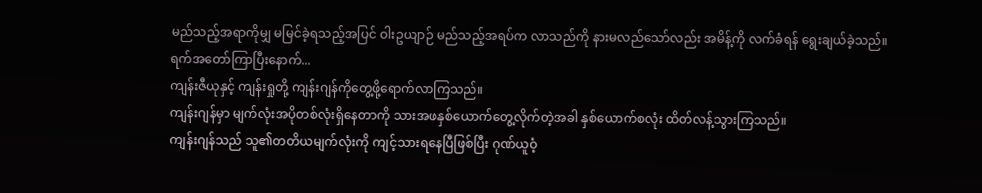မည်သည့်အရာကိုမျှ မမြင်ခဲ့ရသည့်အပြင် ဝါးဥယျာဉ် မည်သည့်အရပ်က လာသည်ကို နားမလည်သော်လည်း အမိန့်ကို လက်ခံရန် ရွေးချယ်ခဲ့သည်။
ရက်အတော်ကြာပြီးနောက်...
ကျန်းဇီယုနှင့် ကျန်းရှုတို့ ကျန်းဂျန်ကိုတွေ့ဖို့ရောက်လာကြသည်။
ကျန်းဂျန်မှာ မျက်လုံးအပိုတစ်လုံးရှိနေတာကို သားအဖနှစ်ယောက်တွေ့လိုက်တဲ့အခါ နှစ်ယောက်စလုံး ထိတ်လန့်သွားကြသည်။
ကျန်းဂျန်သည် သူ၏တတိယမျက်လုံးကို ကျင့်သားရနေပြီဖြစ်ပြီး ဂုဏ်ယူဝံ့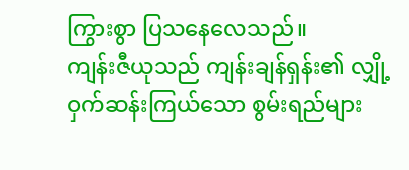ကြွားစွာ ပြသနေလေသည်။
ကျန်းဇီယုသည် ကျန်းချန်ရှန်း၏ လျှို့ဝှက်ဆန်းကြယ်သော စွမ်းရည်များ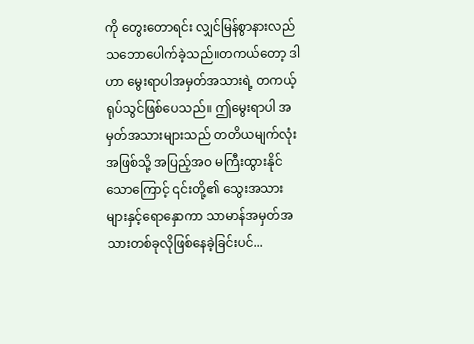ကို တွေးတောရင်း လျှင်မြန်စွာနားလည်သဘောပေါက်ခဲ့သည်။တကယ်တော့ ဒါဟာ မွေးရာပါအမှတ်အသားရဲ့ တကယ့်ရုပ်သွင်ဖြစ်ပေသည်။ ဤမွေးရာပါ အမှတ်အသားများသည် တတိယမျက်လုံးအဖြစ်သို့ အပြည့်အဝ မကြီးထွားနိုင်သောကြောင့် ၎င်းတို့၏ သွေးအသားများနှင့်ရောနှောကာ သာမာန်အမှတ်အသားတစ်ခုလိုဖြစ်နေခဲ့ခြင်းပင်...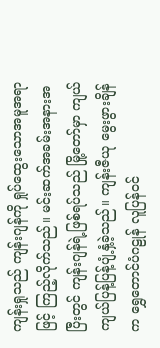ကျန်းရှုသည် ကျန်းဂျန်ကို ရှုပ်ထွေးသောအမူအရာဖြင့် ကြည့်လိုက်သည်။ မင်းဆက်အခမ်းအနားအပြီးတွင် ကျန်းဂျန်ရဲ့ဖြစ်ရပ်သည် မြို့တော်မှာ ကျယ်ကျယ်ပြန့်ပြန့်ပျံ့နှံ့ခဲ့သည်။ ကျန်းဇီယု မွေးဖွားချိန်က ရွှေတောင်ပံဂဠုန် လူပြန်ဝင်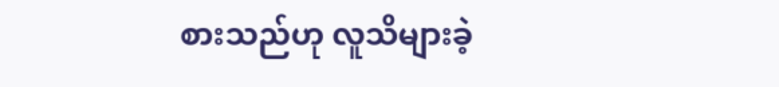စားသည်ဟု လူသိများခဲ့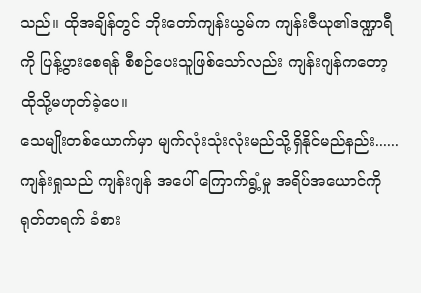သည်။ ထိုအချိန်တွင် ဘိုးတော်ကျန်းယွမ်က ကျန်းဇီယု၏ဒဏ္ဍာရီကို ပြန့်ပွားစေရန် စီစဉ်ပေးသူဖြစ်သော်လည်း ကျန်းဂျန်ကတော့ ထိုသို့မဟုတ်ခဲ့ပေ။
သေမျိုးတစ်ယောက်မှာ မျက်လုံးသုံးလုံးမည်သို့ရှိနိုင်မည်နည်း......
ကျန်းရှုသည် ကျန်းဂျန် အပေါ် ကြောက်ရွံ့မှု အရိပ်အယောင်ကို ရုတ်တရက် ခံစား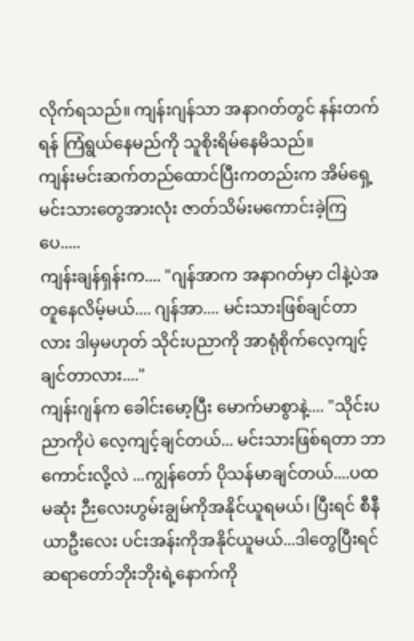လိုက်ရသည်။ ကျန်းဂျန်သာ အနာဂတ်တွင် နန်းတက်ရန် ကြံရွယ်နေမည်ကို သူစိုးရိမ်နေမိသည်။
ကျန်းမင်းဆက်တည်ထောင်ပြီးကတည်းက အိမ်ရှေ့မင်းသားတွေအားလုံး ဇာတ်သိမ်းမကောင်းခဲ့ကြပေ.....
ကျန်းချန်ရှန်းက.... "ဂျန်အာက အနာဂတ်မှာ ငါနဲ့ပဲအတူနေလိမ့်မယ်.... ဂျန်အာ.... မင်းသားဖြစ်ချင်တာလား ဒါမှမဟုတ် သိုင်းပညာကို အာရုံစိုက်လေ့ကျင့်ချင်တာလား...."
ကျန်းဂျန်က ခေါင်းမော့ပြီး မောက်မာစွာနဲ့.... "သိုင်းပညာကိုပဲ လေ့ကျင့်ချင်တယ်... မင်းသားဖြစ်ရတာ ဘာကောင်းလို့လဲ ...ကျွန်တော် ပိုသန်မာချင်တယ်....ပထမဆုံး ဉီးလေးဟွမ်းချွမ်ကိုအနိုင်ယူရမယ်၊ ပြီးရင် စီနီယာဦးလေး ပင်းအန်းကိုအနိုင်ယူမယ်...ဒါတွေပြီးရင် ဆရာတော်ဘိုးဘိုးရဲ့နောက်ကို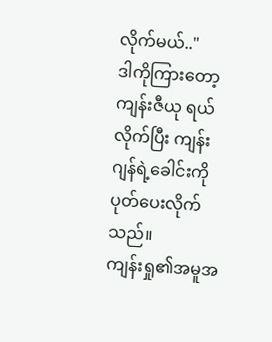လိုက်မယ်.."
ဒါကိုကြားတော့ ကျန်းဇီယု ရယ်လိုက်ပြီး ကျန်းဂျန်ရဲ့ခေါင်းကိုပုတ်ပေးလိုက်သည်။
ကျန်းရှု၏အမူအ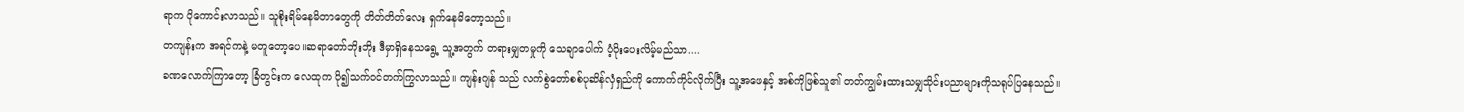ရာက ပိုကောင်းလာသည်။ သူစိုးရိမ်နေမိတာတွေကို တိတ်တိတ်လေး ရှက်နေမိတော့သည်။
တကျန်းက အရင်ကနဲ့ မတူတော့ပေ။ဆရာတော်ဘိုးဘိုး ဒီမှာရှိနေသရွေ့ သူ့အတွက် တရားမျှတမှုကို သေချာပေါက် ပံ့ပိုးပေးလိမ့်မည်သာ....
ခဏလောက်ကြာတော့ ခြံတွင်းက လေထုက ပို၍သက်ဝင်တက်ကြွလာသည်။ ကျန်းဂျန် သည် လက်စွဲတော်စစ်ပုဆိန်လှံရှည်ကို ကောက်ကိုင်လိုက်ပြီး သူ့အဖေနှင့် အစ်ကိုဖြစ်သူ၏ တတ်ကျွမ်းထားသမျှသိုင်းပညာများကိုသရုပ်ပြနေသည်။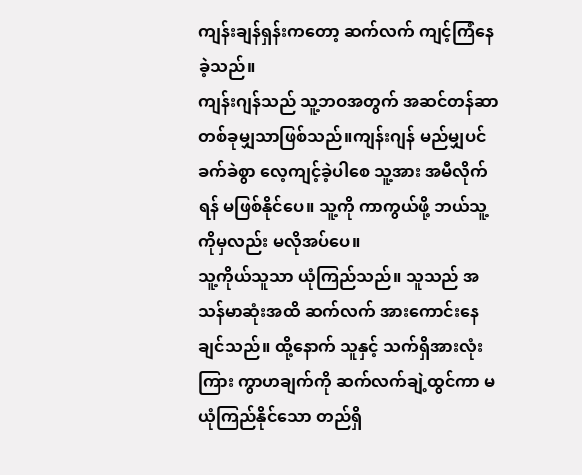ကျန်းချန်ရှန်းကတော့ ဆက်လက် ကျင့်ကြံနေခဲ့သည်။
ကျန်းဂျန်သည် သူ့ဘဝအတွက် အဆင်တန်ဆာတစ်ခုမျှသာဖြစ်သည်။ကျန်းဂျန် မည်မျှပင် ခက်ခဲစွာ လေ့ကျင့်ခဲ့ပါစေ သူ့အား အမီလိုက်ရန် မဖြစ်နိုင်ပေ။ သူ့ကို ကာကွယ်ဖို့ ဘယ်သူ့ကိုမှလည်း မလိုအပ်ပေ။
သူ့ကိုယ်သူသာ ယုံကြည်သည်။ သူသည် အသန်မာဆုံးအထိ ဆက်လက် အားကောင်းနေချင်သည်။ ထို့နောက် သူနှင့် သက်ရှိအားလုံးကြား ကွာဟချက်ကို ဆက်လက်ချဲ့ထွင်ကာ မယုံကြည်နိုင်သော တည်ရှိ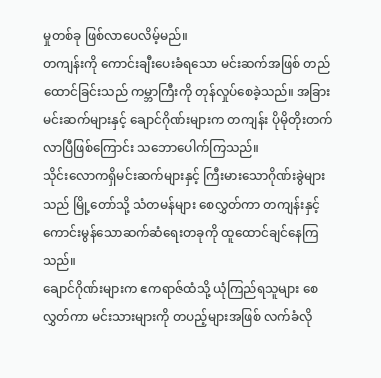မှုတစ်ခု ဖြစ်လာပေလိမ့်မည်။
တကျန်းကို ကောင်းချီးပေးခံရသော မင်းဆက်အဖြစ် တည်ထောင်ခြင်းသည် ကမ္ဘာကြီးကို တုန်လှုပ်စေခဲ့သည်။ အခြားမင်းဆက်များနှင့် ချောင်ဂိုဏ်းများက တကျန်း ပိုမိုတိုးတက်လာပြီဖြစ်ကြောင်း သဘောပေါက်ကြသည်။
သိုင်းလောကရှိမင်းဆက်များနှင့် ကြီးမားသောဂိုဏ်းခွဲများသည် မြို့တော်သို့ သံတမန်များ စေလွှတ်ကာ တကျန်းနှင့် ကောင်းမွန်သောဆက်ဆံရေးတခုကို ထူထောင်ချင်နေကြသည်။
ချောင်ဂိုဏ်းများက ဧကရာဇ်ထံသို့ ယုံကြည်ရသူများ စေလွှတ်ကာ မင်းသားများကို တပည့်များအဖြစ် လက်ခံလို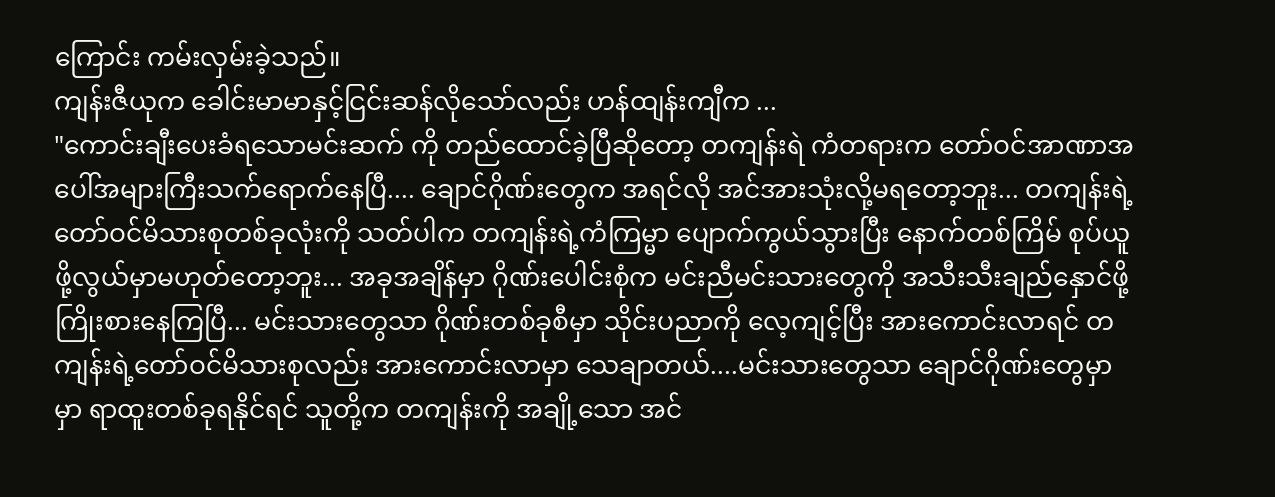ကြောင်း ကမ်းလှမ်းခဲ့သည်။
ကျန်းဇီယုက ခေါင်းမာမာနှင့်ငြင်းဆန်လိုသော်လည်း ဟန်ထျန်းကျီက ...
"ကောင်းချီးပေးခံရသောမင်းဆက် ကို တည်ထောင်ခဲ့ပြီဆိုတော့ တကျန်းရဲ ကံတရားက တော်ဝင်အာဏာအပေါ်အများကြီးသက်ရောက်နေပြီ.... ချောင်ဂိုဏ်းတွေက အရင်လို အင်အားသုံးလို့မရတော့ဘူး... တကျန်းရဲ့ တော်ဝင်မိသားစုတစ်ခုလုံးကို သတ်ပါက တကျန်းရဲ့ကံကြမ္မာ ပျောက်ကွယ်သွားပြီး နောက်တစ်ကြိမ် စုပ်ယူဖို့လွယ်မှာမဟုတ်တော့ဘူး... အခုအချိန်မှာ ဂိုဏ်းပေါင်းစုံက မင်းညီမင်းသားတွေကို အသီးသီးချည်နှောင်ဖို့ကြိုးစားနေကြပြီ... မင်းသားတွေသာ ဂိုဏ်းတစ်ခုစီမှာ သိုင်းပညာကို လေ့ကျင့်ပြီး အားကောင်းလာရင် တကျန်းရဲ့တော်ဝင်မိသားစုလည်း အားကောင်းလာမှာ သေချာတယ်....မင်းသားတွေသာ ချောင်ဂိုဏ်းတွေမှာ မှာ ရာထူးတစ်ခုရနိုင်ရင် သူတို့က တကျန်းကို အချို့သော အင်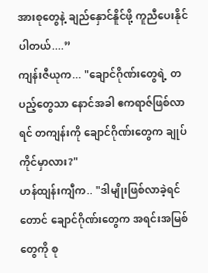အားစုတွေနဲ့ ချည်နှောင်နိူင်ဖို့ ကူညီပေးနိုင်ပါတယ်....”
ကျန်းဇီယုက... "ချောင်ဂိုဏ်းတွေရဲ့ တပည့်တွေသာ နောင်အခါ ဧကရာဇ်ဖြစ်လာရင် တကျန်းကို ချောင်ဂိုဏ်းတွေက ချုပ်ကိုင်မှာလား?"
ဟန်ထျန်းကျီက.. "ဒါမျိုးဖြစ်လာခဲ့ရင်တောင် ချောင်ဂိုဏ်းတွေက အရင်းအမြစ်တွေကို စု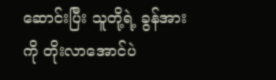ဆောင်းပြီး သူတို့ရဲ့ ခွန်အားကို တိုးလာအောင်ပဲ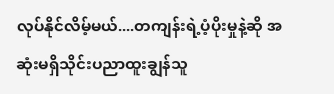လုပ်နိုင်လိမ့်မယ်....တကျန်းရဲ့ပံ့ပိုးမှုနဲ့ဆို အဆုံးမရှိသိုင်းပညာထူးချွန်သူ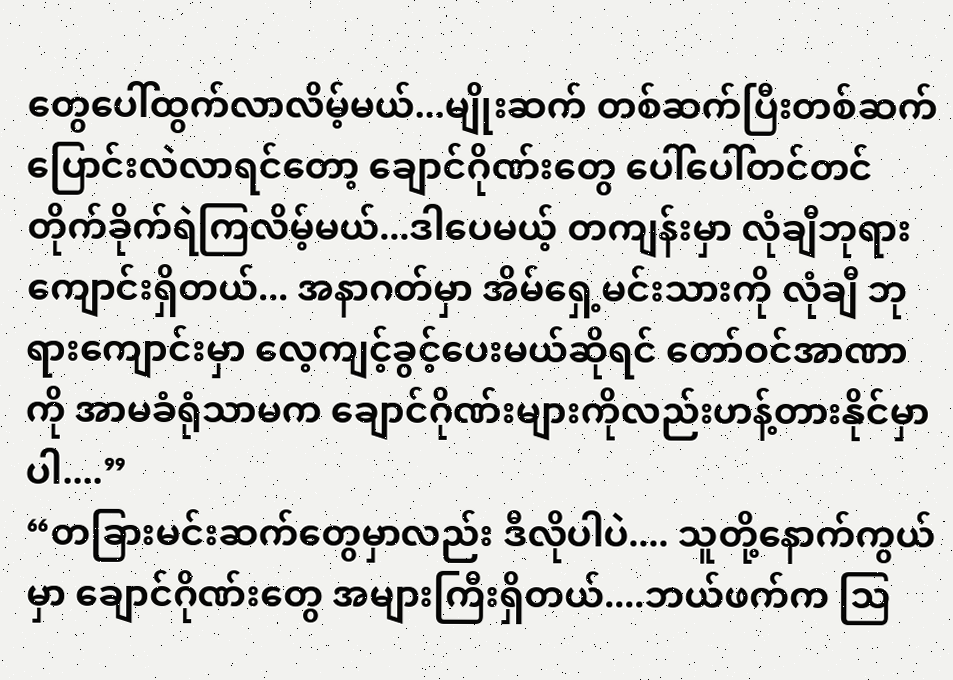တွေပေါ်ထွက်လာလိမ့်မယ်...မျိုးဆက် တစ်ဆက်ပြီးတစ်ဆက်ပြောင်းလဲလာရင်တော့ ချောင်ဂိုဏ်းတွေ ပေါ်ပေါ်တင်တင်တိုက်ခိုက်ရဲကြလိမ့်မယ်...ဒါပေမယ့် တကျန်းမှာ လုံချီဘုရားကျောင်းရှိတယ်... အနာဂတ်မှာ အိမ်ရှေ့မင်းသားကို လုံချီ ဘုရားကျောင်းမှာ လေ့ကျင့်ခွင့်ပေးမယ်ဆိုရင် တော်ဝင်အာဏာကို အာမခံရုံသာမက ချောင်ဂိုဏ်းများကိုလည်းဟန့်တားနိုင်မှာပါ....”
“တခြားမင်းဆက်တွေမှာလည်း ဒီလိုပါပဲ.... သူတို့နောက်ကွယ်မှာ ချောင်ဂိုဏ်းတွေ အများကြီးရှိတယ်....ဘယ်ဖက်က သြ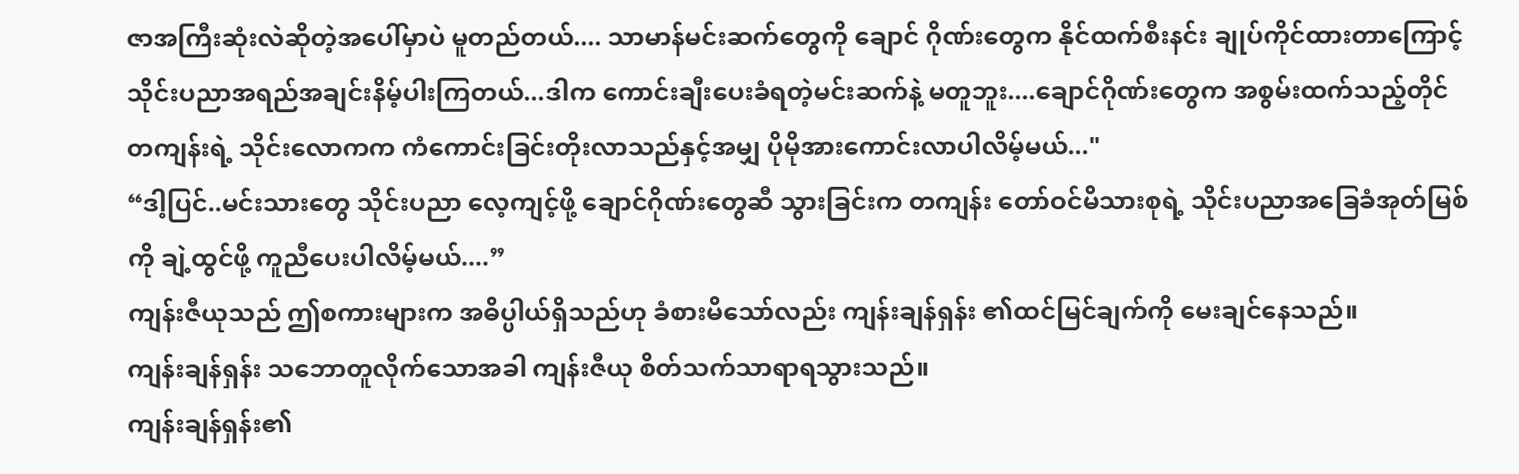ဇာအကြီးဆုံးလဲဆိုတဲ့အပေါ်မှာပဲ မူတည်တယ်.... သာမာန်မင်းဆက်တွေကို ချောင် ဂိုဏ်းတွေက နိုင်ထက်စီးနင်း ချုပ်ကိုင်ထားတာကြောင့် သိုင်းပညာအရည်အချင်းနိမ့်ပါးကြတယ်...ဒါက ကောင်းချီးပေးခံရတဲ့မင်းဆက်နဲ့ မတူဘူး....ချောင်ဂိုဏ်းတွေက အစွမ်းထက်သည့်တိုင် တကျန်းရဲ့ သိုင်းလောကက ကံကောင်းခြင်းတိုးလာသည်နှင့်အမျှ ပိုမိုအားကောင်းလာပါလိမ့်မယ်..."
“ဒါ့ပြင်..မင်းသားတွေ သိုင်းပညာ လေ့ကျင့်ဖို့ ချောင်ဂိုဏ်းတွေဆီ သွားခြင်းက တကျန်း တော်ဝင်မိသားစုရဲ့ သိုင်းပညာအခြေခံအုတ်မြစ်ကို ချဲ့ထွင်ဖို့ ကူညီပေးပါလိမ့်မယ်....”
ကျန်းဇီယုသည် ဤစကားများက အဓိပ္ပါယ်ရှိသည်ဟု ခံစားမိသော်လည်း ကျန်းချန်ရှန်း ၏ထင်မြင်ချက်ကို မေးချင်နေသည်။
ကျန်းချန်ရှန်း သဘောတူလိုက်သောအခါ ကျန်းဇီယု စိတ်သက်သာရာရသွားသည်။
ကျန်းချန်ရှန်း၏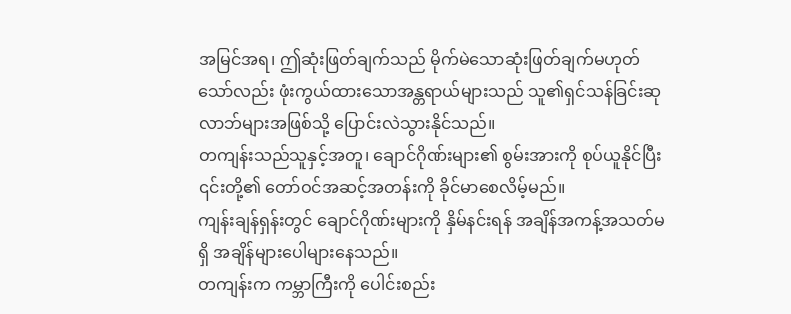အမြင်အရ၊ ဤဆုံးဖြတ်ချက်သည် မိုက်မဲသောဆုံးဖြတ်ချက်မဟုတ်သော်လည်း ဖုံးကွယ်ထားသောအန္တရာယ်များသည် သူ၏ရှင်သန်ခြင်းဆုလာဘ်များအဖြစ်သို့ ပြောင်းလဲသွားနိုင်သည်။
တကျန်းသည်သူနှင့်အတူ၊ ချောင်ဂိုဏ်းများ၏ စွမ်းအားကို စုပ်ယူနိုင်ပြီး ၎င်းတို့၏ တော်ဝင်အဆင့်အတန်းကို ခိုင်မာစေလိမ့်မည်။
ကျန်းချန်ရှန်းတွင် ချောင်ဂိုဏ်းများကို နှိမ်နင်းရန် အချိန်အကန့်အသတ်မရှိ အချိန်များပေါများနေသည်။
တကျန်းက ကမ္ဘာကြီးကို ပေါင်းစည်း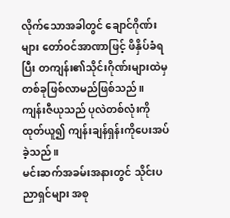လိုက်သောအခါတွင် ချောင်ဂိုဏ်းများ တော်ဝင်အာဏာဖြင့် ဖိနှိပ်ခံရပြီး တကျန်း၏သိုင်းဂိုဏ်းများထဲမှ တစ်ခုဖြစ်လာမည်ဖြစ်သည်။
ကျန်းဇီယုသည် ပုလဲတစ်လုံးကို ထုတ်ယူ၍ ကျန်းချန်ရှန်းကိုပေးအပ်ခဲ့သည်။
မင်းဆက်အခမ်းအနားတွင် သိုင်းပညာရှင်များ အစု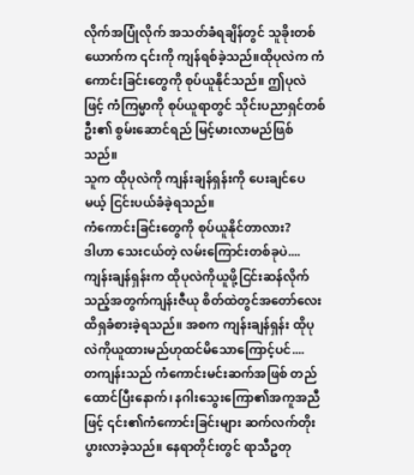လိုက်အပြုံလိုက် အသတ်ခံရချိန်တွင် သူခိုးတစ်ယောက်က ၎င်းကို ကျန်ရစ်ခဲ့သည်။ထိုပုလဲက ကံကောင်းခြင်းတွေကို စုပ်ယူနိုင်သည်။ ဤပုလဲဖြင့် ကံကြမ္မာကို စုပ်ယူရာတွင် သိုင်းပညာရှင်တစ်ဦး၏ စွမ်းဆောင်ရည် မြင့်မားလာမည်ဖြစ်သည်။
သူက ထိုပုလဲကို ကျန်းချန်ရှန်းကို ပေးချင်ပေမယ့် ငြင်းပယ်ခံခဲ့ရသည်။
ကံကောင်းခြင်းတွေကို စုပ်ယူနိုင်တာလား?
ဒါဟာ သေးငယ်တဲ့ လမ်းကြောင်းတစ်ခုပဲ....
ကျန်းချန်ရှန်းက ထိုပုလဲကိုယူဖို့ငြင်းဆန်လိုက်သည့်အတွက်ကျန်းဇီယု စိတ်ထဲတွင်အတော်လေးထိရှခံစားခဲ့ရသည်။ အစက ကျန်းချန်ရှန်း ထိုပုလဲကိုယူထားမည်ဟုထင်မိသောကြောင့်ပင်....
တကျန်းသည် ကံကောင်းမင်းဆက်အဖြစ် တည်ထောင်ပြီးနောက်၊ နဂါးသွေးကြော၏အကူအညီဖြင့် ၎င်း၏ကံကောင်းခြင်းများ ဆက်လက်တိုးပွားလာခဲ့သည်။ နေရာတိုင်းတွင် ရာသီဥတု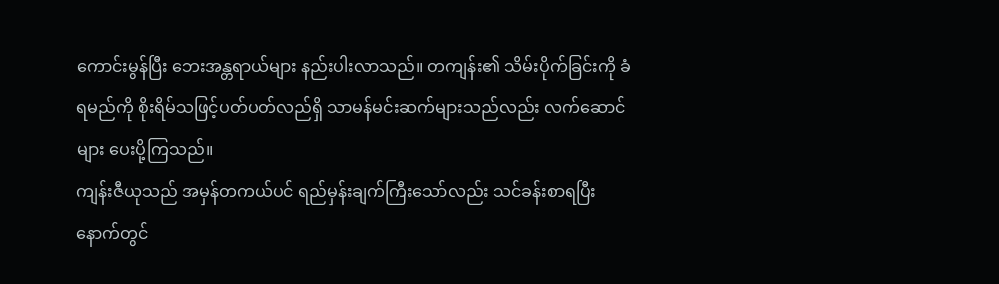ကောင်းမွန်ပြီး ဘေးအန္တရာယ်များ နည်းပါးလာသည်။ တကျန်း၏ သိမ်းပိုက်ခြင်းကို ခံရမည်ကို စိုးရိမ်သဖြင့်ပတ်ပတ်လည်ရှိ သာမန်မင်းဆက်များသည်လည်း လက်ဆောင်များ ပေးပို့ကြသည်။
ကျန်းဇီယုသည် အမှန်တကယ်ပင် ရည်မှန်းချက်ကြီးသော်လည်း သင်ခန်းစာရပြီးနောက်တွင်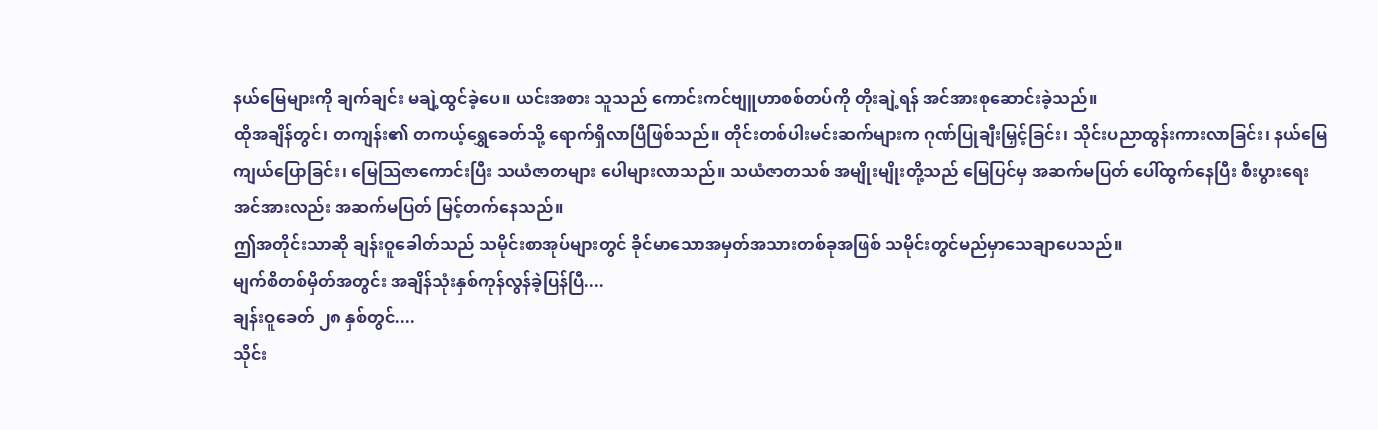နယ်မြေများကို ချက်ချင်း မချဲ့ထွင်ခဲ့ပေ။ ယင်းအစား သူသည် ကောင်းကင်ဗျူဟာစစ်တပ်ကို တိုးချဲ့ရန် အင်အားစုဆောင်းခဲ့သည်။
ထိုအချိန်တွင်၊ တကျန်း၏ တကယ့်ရွှေခေတ်သို့ ရောက်ရှိလာပြီဖြစ်သည်။ တိုင်းတစ်ပါးမင်းဆက်များက ဂုဏ်ပြုချီးမြှင့်ခြင်း၊ သိုင်းပညာထွန်းကားလာခြင်း၊ နယ်မြေကျယ်ပြောခြင်း၊ မြေသြဇာကောင်းပြီး သယံဇာတများ ပေါများလာသည်။ သယံဇာတသစ် အမျိုးမျိုးတို့သည် မြေပြင်မှ အဆက်မပြတ် ပေါ်ထွက်နေပြီး စီးပွားရေးအင်အားလည်း အဆက်မပြတ် မြင့်တက်နေသည်။
ဤအတိုင်းသာဆို ချန်းဝူခေါတ်သည် သမိုင်းစာအုပ်များတွင် ခိုင်မာသောအမှတ်အသားတစ်ခုအဖြစ် သမိုင်းတွင်မည်မှာသေချာပေသည်။
မျက်စိတစ်မှိတ်အတွင်း အချိန်သုံးနှစ်ကုန်လွန်ခဲ့ပြန်ပြီ....
ချန်းဝူခေတ် ၂၈ နှစ်တွင်....
သိုင်း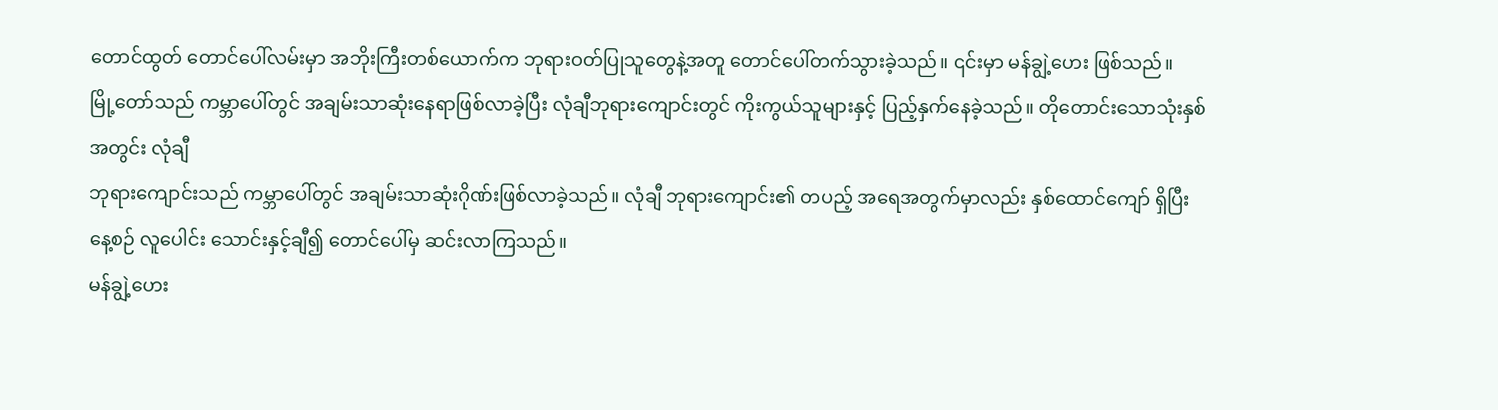တောင်ထွတ် တောင်ပေါ်လမ်းမှာ အဘိုးကြီးတစ်ယောက်က ဘုရားဝတ်ပြုသူတွေနဲ့အတူ တောင်ပေါ်တက်သွားခဲ့သည်။ ၎င်းမှာ မန်ချွဲ့ဟေး ဖြစ်သည်။
မြို့တော်သည် ကမ္ဘာပေါ်တွင် အချမ်းသာဆုံးနေရာဖြစ်လာခဲ့ပြီး လုံချီဘုရားကျောင်းတွင် ကိုးကွယ်သူများနှင့် ပြည့်နှက်နေခဲ့သည်။ တိုတောင်းသောသုံးနှစ်အတွင်း လုံချီ
ဘုရားကျောင်းသည် ကမ္ဘာပေါ်တွင် အချမ်းသာဆုံးဂိုဏ်းဖြစ်လာခဲ့သည်။ လုံချီ ဘုရားကျောင်း၏ တပည့် အရေအတွက်မှာလည်း နှစ်ထောင်ကျော် ရှိပြီး နေ့စဉ် လူပေါင်း သောင်းနှင့်ချီ၍ တောင်ပေါ်မှ ဆင်းလာကြသည်။
မန်ချွဲ့ဟေး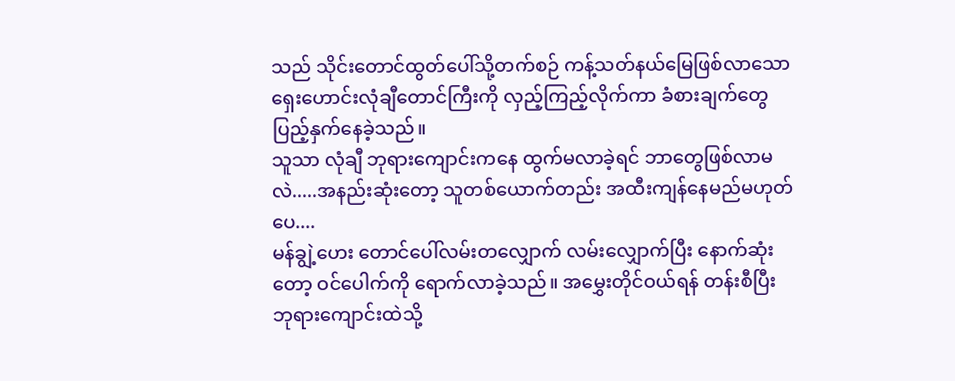သည် သိုင်းတောင်ထွတ်ပေါ်သို့တက်စဉ် ကန့်သတ်နယ်မြေဖြစ်လာသော ရှေးဟောင်းလုံချီတောင်ကြီးကို လှည့်ကြည့်လိုက်ကာ ခံစားချက်တွေ ပြည့်နှက်နေခဲ့သည်။
သူသာ လုံချီ ဘုရားကျောင်းကနေ ထွက်မလာခဲ့ရင် ဘာတွေဖြစ်လာမလဲ.....အနည်းဆုံးတော့ သူတစ်ယောက်တည်း အထီးကျန်နေမည်မဟုတ်ပေ....
မန်ချွဲ့ဟေး တောင်ပေါ်လမ်းတလျှောက် လမ်းလျှောက်ပြီး နောက်ဆုံးတော့ ဝင်ပေါက်ကို ရောက်လာခဲ့သည်။ အမွှေးတိုင်ဝယ်ရန် တန်းစီပြီး ဘုရားကျောင်းထဲသို့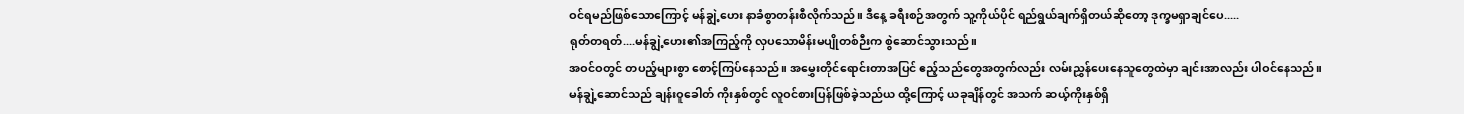ဝင်ရမည်ဖြစ်သောကြောင့် မန်ချွဲ့ဟေး နာခံစွာတန်းစီလိုက်သည်။ ဒီနေ့ ခရီးစဉ်အတွက် သူ့ကိုယ်ပိုင် ရည်ရွယ်ချက်ရှိတယ်ဆိုတော့ ဒုက္ခမရှာချင်ပေ.....
ရုတ်တရတ်....မန်ချွဲ့ဟေး၏အကြည့်ကို လှပသောမိန်းမပျိုတစ်ဉီးက စွဲဆောင်သွားသည်။
အဝင်ဝတွင် တပည့်များစွာ စောင့်ကြပ်နေသည်။ အမွှေးတိုင်ရောင်းတာအပြင် ဧည့်သည်တွေအတွက်လည်း လမ်းညွှန်ပေးနေသူတွေထဲမှာ ချင်းအာလည်း ပါဝင်နေသည်။
မန်ချွဲ့ဆောင်သည် ချန်းဝူခေါတ် ကိုးနှစ်တွင် လူဝင်စားပြန်ဖြစ်ခဲ့သည်ယ ထို့ကြောင့် ယခုချိန်တွင် အသက် ဆယ့်ကိုးနှစ်ရှိ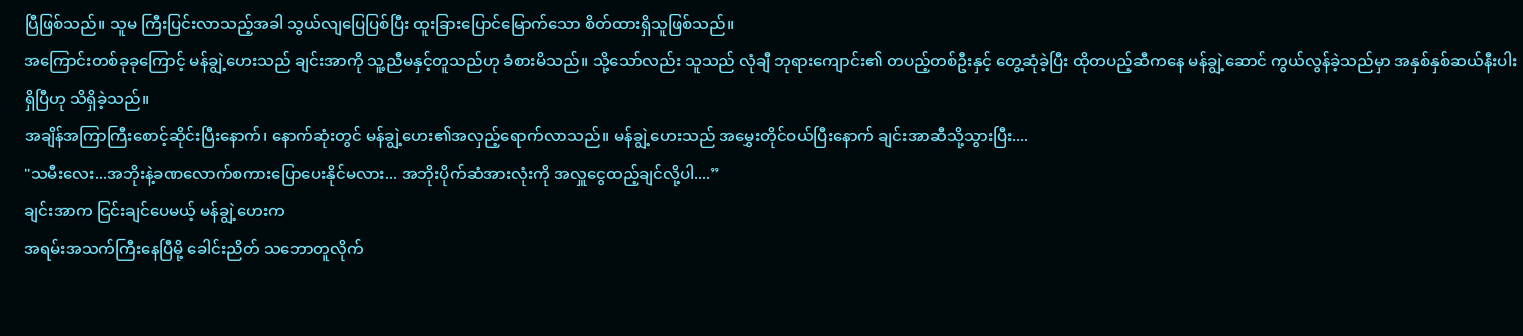ပြီဖြစ်သည်။ သူမ ကြီးပြင်းလာသည့်အခါ သွယ်လျပြေပြစ်ပြီး ထူးခြားပြောင်မြောက်သော စိတ်ထားရှိသူဖြစ်သည်။
အကြောင်းတစ်ခုခုကြောင့် မန်ချွဲ့ဟေးသည် ချင်းအာကို သူ့ညီမနှင့်တူသည်ဟု ခံစားမိသည်။ သို့သော်လည်း သူသည် လုံချီ ဘုရားကျောင်း၏ တပည့်တစ်ဦးနှင့် တွေ့ဆုံခဲ့ပြီး ထိုတပည့်ဆီကနေ မန်ချွဲ့ဆောင် ကွယ်လွန်ခဲ့သည်မှာ အနှစ်နှစ်ဆယ်နီးပါးရှိပြီဟု သိရှိခဲ့သည်။
အချိန်အကြာကြီးစောင့်ဆိုင်းပြီးနောက်၊ နောက်ဆုံးတွင် မန်ချွဲ့ဟေး၏အလှည့်ရောက်လာသည်။ မန်ချွဲ့ဟေးသည် အမွှေးတိုင်ဝယ်ပြီးနောက် ချင်းအာဆီသို့သွားပြီး....
"သမီးလေး...အဘိုးနဲ့ခဏလောက်စကားပြောပေးနိုင်မလား... အဘိုးပိုက်ဆံအားလုံးကို အလှူငွေထည့်ချင်လို့ပါ....”
ချင်းအာက ငြင်းချင်ပေမယ့် မန်ချွဲ့ဟေးက
အရမ်းအသက်ကြီးနေပြီမို့ ခေါင်းညိတ် သဘောတူလိုက်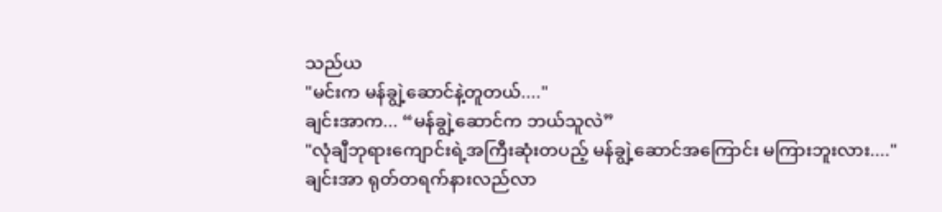သည်ယ
"မင်းက မန်ချွဲ့ဆောင်နဲ့တူတယ်...."
ချင်းအာက... “မန်ချွဲ့ဆောင်က ဘယ်သူလဲ”
"လုံချီဘုရားကျောင်းရဲ့အကြီးဆုံးတပည့် မန်ချွဲ့ဆောင်အကြောင်း မကြားဘူးလား...."
ချင်းအာ ရုတ်တရက်နားလည်လာ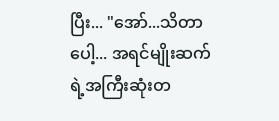ပြီး... "အော်...သိတာပေါ့... အရင်မျိုးဆက်ရဲ့အကြီးဆုံးတ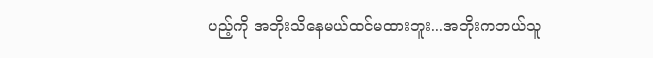ပည့်ကို အဘိုးသိနေမယ်ထင်မထားဘူး...အဘိုးကဘယ်သူ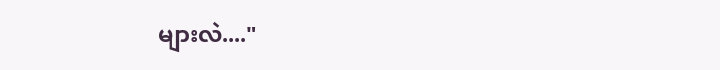များလဲ...."